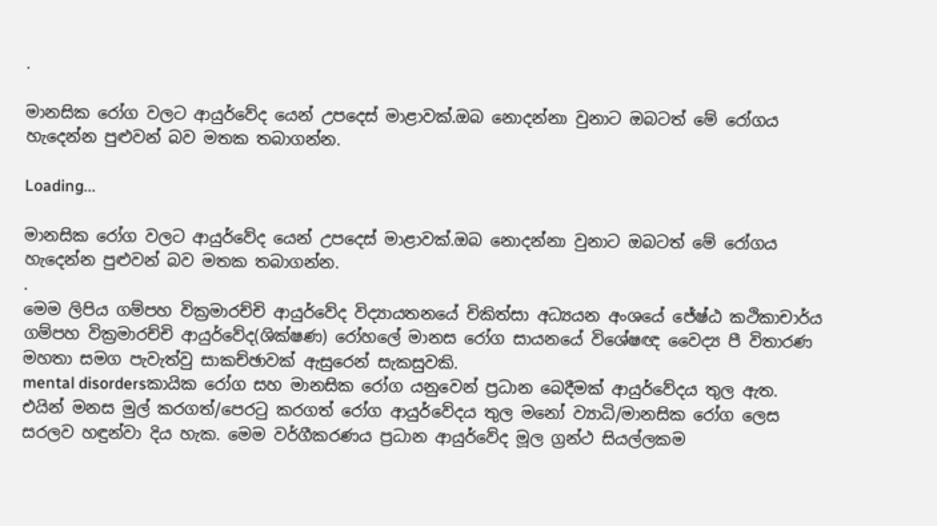.

මානසික රෝග වලට ආයුර්වේද යෙන් උපදෙස් මාළාවක්.ඔබ නොදන්නා වුනාට ඔබටත් මේ රෝගය හැදෙන්න පුළුවන් බව මතක තබාගන්න.

Loading...

මානසික රෝග වලට ආයුර්වේද යෙන් උපදෙස් මාළාවක්.ඔබ නොදන්නා වුනාට ඔබටත් මේ රෝගය හැදෙන්න පුළුවන් බව මතක තබාගන්න.
.
මෙම ලිපිය ගම්පහ වික්‍රමාරච්චි ආයුර්වේද විද්‍යායතනයේ චිකිත්සා අධ්‍යයන අංශයේ ජේෂ්ඨ කථිකාචාර්ය ගම්පහ වික්‍රමාරච්චි ආයුර්වේද(ශික්ෂණ) රෝහලේ මානස රෝග සායනයේ විශේෂඥ වෛද්‍ය පී විතාරණ මහතා සමග පැවැත්වු සාකච්ඡාවක් ඇසුරෙන් සැකසුවකි.
mental disordersකායික රෝග සහ මානසික රෝග යනුවෙන් ප්‍රධාන බෙදීමක් ආයුර්වේදය තුල ඇත. එයින් මනස මුල් කරගත්/පෙරටු කරගත් රෝග ආයුර්වේදය තුල මනෝ ව්‍යාධි/මානසික රෝග ලෙස සරලව හඳුන්වා දිය හැක. මෙම වර්ගීකරණය ප්‍රධාන ආයුර්වේද මූල ග්‍රන්ථ සියල්ලකම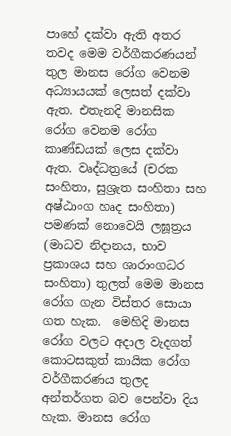පාහේ දක්වා ඇති අතර තවද මෙම වර්ගීකරණයන් තුල මානස රෝග වෙනම අධ්‍යායයක් ලෙසත් දක්වා ඇත. එතැනදි මානසික රෝග වෙනම රෝග කාණ්ඩයක් ලෙස දක්වා ඇත. වෘද්ධත්‍රයේ (චරක සංහිතා, සුශ්‍රැත සංහිතා සහ අෂ්ඨාංග හෘද සංහිතා) පමණක් නොවෙයි ලඝූත්‍රය (මාධව නිදානය, භාව ප්‍රකාශය සහ ශාරාංගධර සංහිතා) තුලත් මෙම මානස රෝග ගැන විස්තර සොයා ගත හැක.  මෙහිදි මානස රෝග වලට අදාල වැදගත් කොටසකුත් කායික රෝග වර්ගීකරණය තුලද අන්තර්ගත බව පෙන්වා දිය හැක. මානස රෝග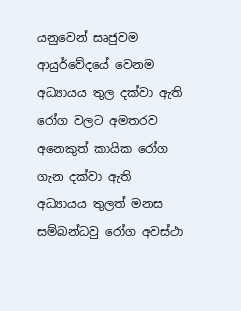යනුවෙන් සෘජුවම ආයුර්වේදයේ වෙනම අධ්‍යායය තුල දක්වා ඇති රෝග වලට අමතරව අනෙකුත් කායික රෝග ගැන දක්වා ඇති අධ්‍යායය තුලත් මනස සම්බන්ධවු රෝග අවස්ථා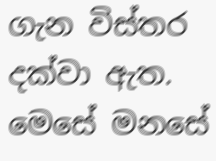ගැන විස්තර දක්වා ඇත. මෙසේ මනසේ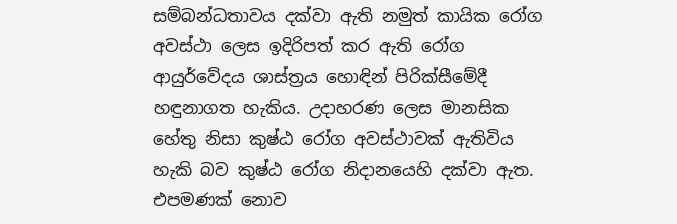සම්බන්ධතාවය දක්වා ඇති නමුත් කායික රෝග අවස්ථා ලෙස ඉදිරිපත් කර ඇති රෝග ආයුර්වේදය ශාස්ත්‍රය හොඳින් පිරික්සීමේදී හඳුනාගත හැකිය. උදාහරණ ලෙස මානසික හේතු නිසා කුෂ්ඨ රෝග අවස්ථාවක් ඇතිවිය හැකි බව කුෂ්ඨ රෝග නිදානයෙහි දක්වා ඇත. එපමණක් නොව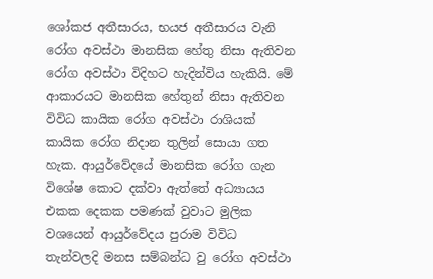ශෝකජ අතීසාරය, භයජ අතීසාරය වැනි රෝග අවස්ථා මානසික හේතු නිසා ඇතිවන රෝග අවස්ථා විදිහට හැදින්විය හැකියි. මේ ආකාරයට මානසික හේතුන් නිසා ඇතිවන විවිධ කායික රෝග අවස්ථා රාශියක් කායික රෝග නිදාන තුලින් සොයා ගත හැක. ආයුර්වේදයේ මානසික රෝග ගැන විශේෂ කොට දක්වා ඇත්තේ අධ්‍යායය එකක දෙකක පමණක් වුවාට මුලික වශයෙන් ආයුර්වේදය පුරාම විවිධ තැන්වලදි ‍මනස සම්බන්ධ වු රෝග අවස්ථා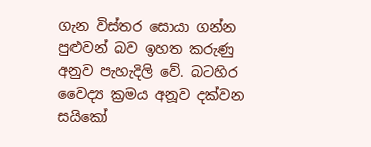ගැන විස්තර සොයා ගන්න පුළුවන් බව ඉහත කරුණු අනුව පැහැදිලි වේ. බටහිර වෛද්‍ය ක්‍රමය අනූව දක්වන සයිකෝ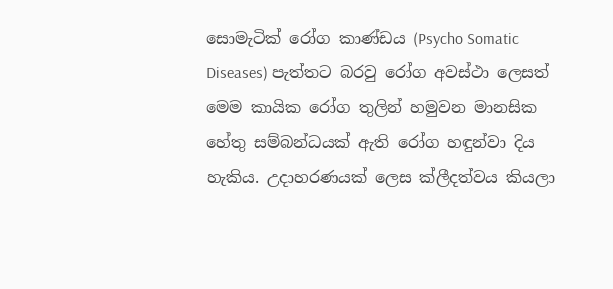සොමැටික් රෝග කාණ්ඩය (Psycho Somatic Diseases) පැත්තට බරවු රෝග අවස්ථා ලෙසත් මෙම කායික රෝග තුලින් හමුවන මානසික හේතු සම්බන්ධයක් ඇති රෝග හඳුන්වා දිය හැකිය. උදාහරණයක් ලෙස ක්ලීදත්වය කියලා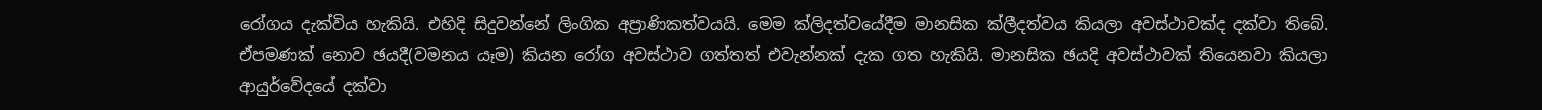රෝගය දැක්විය හැකියි. එහිදි සිදුවන්නේ ලිංගික අප්‍රාණිකත්වයයි. මෙම ක්ලිදත්වයේදීම මානසික ක්ලීදත්වය කියලා අවස්ථාවක්ද දක්වා තිබේ. ඒපමණක් නොව ඡයදී(වමනය යෑම) කියන රෝග අවස්ථාව ගත්තත් එවැන්නක් දැක ගත හැකියි. මානසික ඡයදි අවස්ථාවක් තියෙනවා කියලා ආයුර්වේදයේ දක්වා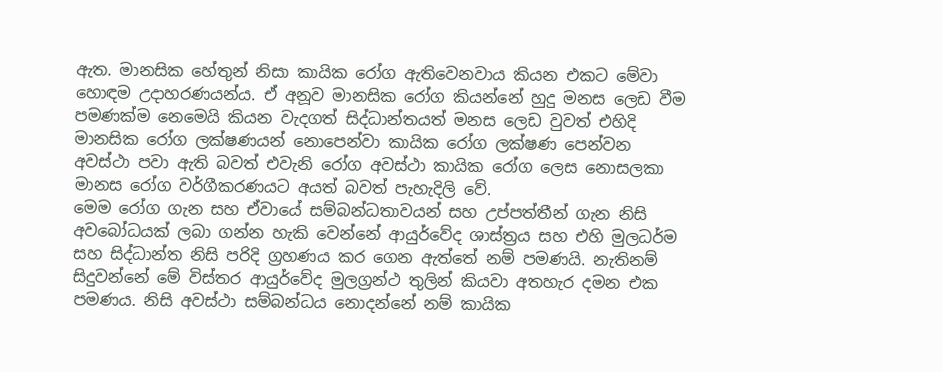ඇත. මානසික හේතුන් නිසා කායික රෝග ඇතිවෙනවාය කියන එකට මේවා හොඳම උදාහරණයන්ය. ඒ අනූව මානසික රෝග කියන්නේ හුදු මනස ලෙඩ වීම පමණක්ම නෙමෙයි කියන වැදගත් සිද්ධාන්තයත් මනස ලෙඩ වුවත් එහිදි මානසික රෝග ලක්ෂණයන් නොපෙන්වා කායික රෝග ලක්ෂණ පෙන්වන අවස්ථා පවා ඇති බවත් එවැනි රෝග අවස්ථා කායික රෝග ලෙස නොසලකා මානස රෝග වර්ගීකරණයට අයත් බවත් පැහැදිලි වේ.
මෙම රෝග ගැන සහ ඒවායේ සම්බන්ධතාවයන් සහ උප්පත්තීන් ගැන නිසි අවබෝධයක් ලබා ගන්න හැකි වෙන්නේ ආයුර්වේද ශාස්ත්‍රය සහ එහි මුලධර්ම සහ සිද්ධාන්ත නිසි පරිදි ග්‍රහණය ක‍ර ගෙන ඇත්තේ නම් පමණයි. නැතිනම් සිදුවන්නේ මේ විස්තර ආයුර්වේද මුලග්‍රන්ථ තුලින් කියවා අතහැර දමන එක පමණය. නිසි අවස්ථා සම්බන්ධය නොදන්නේ නම් කායික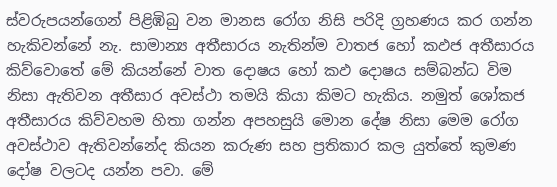ස්වරුපයන්ගෙන් පිළිඹිබු වන මානස රෝග නිසි පරිදි ග්‍රහණය කර ගන්න හැකිවන්නේ නැ. සාමාන්‍ය අතීසාරය නැතින්ම වාතජ හෝ කඵජ අතීසාරය කිව්වොතේ මේ කියන්නේ වාත දොෂය හෝ කඵ දොෂය සම්බන්ධ විම නිසා ඇතිවන අතීසාර අවස්ථා තමයි කියා කිමට හැකිය. නමුත් ශෝකජ අතීසාරය කිව්වහම හිතා ගන්න අපහසුයි මොන දේෂ නිසා මෙම රෝග අවස්ථාව ඇතිවන්නේද කියන කරුණ සහ ප්‍රතිකාර කල යුත්තේ කුමණ දෝෂ වලටද යන්න පවා. මේ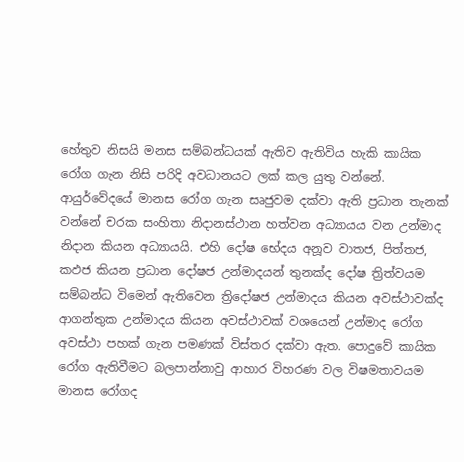හේතුව නිසයි මනස සම්බන්ධයක් ඇතිව ඇතිවිය හැකි කායික රෝග ගැන නිසි පරිදි අවධානයට ලක් කල යුතු වන්නේ. ආයුර්වේදයේ මානස රෝග ගැන සෘජුවම දක්වා ඇති ප්‍රධාන තැනක් වන්නේ චරක සංහිතා නිදානස්ථාන හත්වන අධ්‍යායය වන උන්මාද නිදාන කියන අධ්‍යායයි. එහි දෝෂ භේදය අනූව වාතජ, පිත්තජ, කඵජ කියන ප්‍රධාන දෝෂජ උන්මාදයන් තුනක්ද දෝෂ ත්‍රිත්වයම සම්බන්ධ විමෙන් ඇතිවෙන ත්‍රිදෝෂජ උන්මාදය කියන අවස්ථාවක්ද ආගන්තුක උන්මාදය කියන අවස්ථාවක් වශයෙන් උන්මාද රෝග අවස්ථා පහක් ගැන පමණක් විස්තර දක්වා ඇත. පොදුවේ කායික රෝග ඇතිවීමට බලපාන්නාවු ආහාර විහරණ වල විෂමතාවයම මානස රෝගද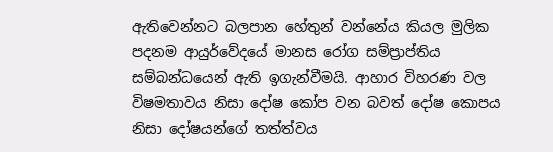ඇතිවෙන්නට බලපාන හේතුන් වන්නේය කියල මුලික පදනම ආයුර්වේදයේ මානස රෝග සම්ප්‍රාප්තිය සම්බන්ධයෙන් ඇති ඉගැන්වීමයි. ආහාර විහරණ වල විෂමතාවය නිසා දෝෂ කෝප වන බවත් දෝෂ කොපය නිසා දෝෂයන්ගේ තත්ත්වය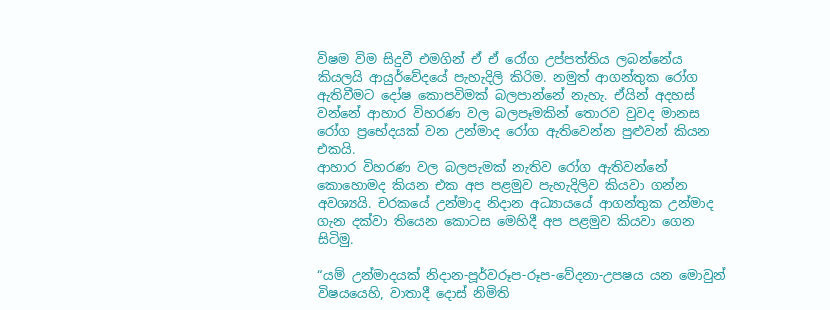විෂම විම සිදුවී එමගින් ඒ ඒ රෝග උප්පත්තිය ලබන්නේය කියලයි ආයුර්වේදයේ පැහැදිලි කිරිම. නමුත් ආගන්තුක රෝග ඇතිවීමට දෝෂ කොපවිමක් බලපාන්නේ නැහැ. ඒයින් අදහස් වන්නේ ආහාර විහරණ වල බලපෑමකින් තොරව වුවද මානස රෝග ප්‍රභේදයක් වන උන්මාද රෝග ඇතිවෙන්න පුළුවන් කියන එකයි.
ආහාර විහරණ වල බලපැමක් නැතිව රෝග ඇතිවන්නේ කොහොමද කියන එක අප පළමුව පැහැදිලිව කියවා ගන්න අවශ්‍යයි. චරකයේ උන්මාද නිදාන අධ්‍යායයේ ආගන්තුක උන්මාද ගැන දක්වා තියෙන කොටස මෙහිදී අප පළමුව කියවා ගෙන සිටිමු.

“යම් උන්මාදයක් නිදාන-පූර්වරූප-රූප-වේදනා-උපෂය යන මොවුන් විෂයයෙහි, වාතාදී දොස් නිමිති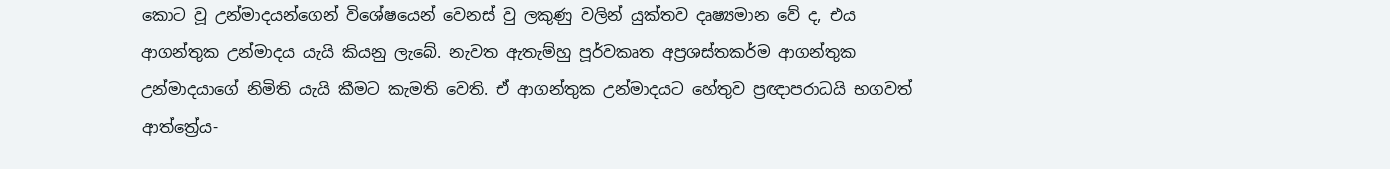කොට වූ උන්මාදයන්ගෙන් විශේෂයෙන් වෙනස් වු ලකුණු වලින් යුක්තව දෘෂ්‍යමාන වේ ද, එය ආගන්තුක උන්මාදය යැයි කියනු ලැබේ. නැවත ඇතැම්හු පූර්වකෘත අප්‍රශස්තකර්ම ආගන්තුක උන්මාදයාගේ නිමිති යැයි කීමට කැමති වෙති. ඒ ආගන්තුක උන්මාදයට හේතුව ප්‍රඥාපරාධයි භගවත් ආත්ත්‍රේය-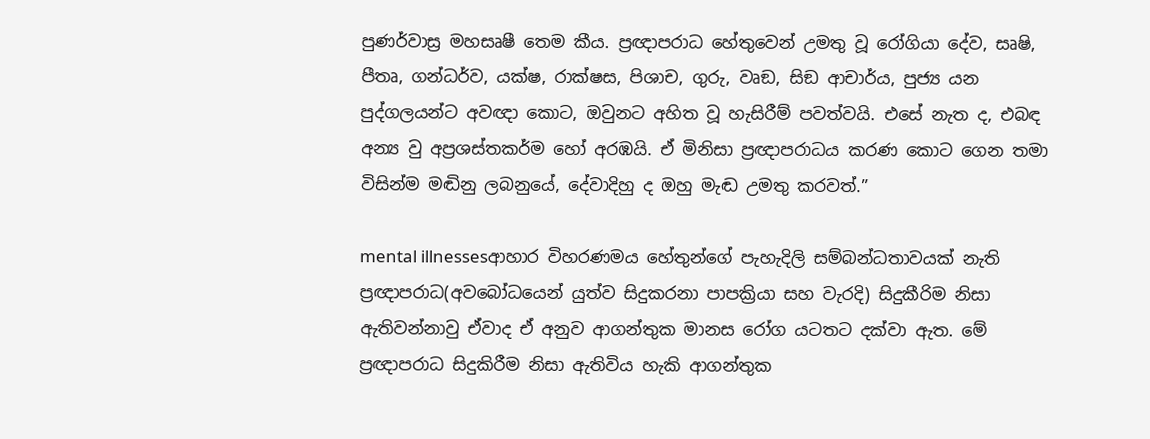පුණර්වාස්‍ර මහසෘෂී තෙ‍ම කීය. ප්‍රඥාපරාධ හේතුවෙන් උමතු වූ රෝගියා දේව, සෘෂි, පීතෘ, ගන්ධර්ව, යක්ෂ, රාක්ෂස, පිශාච, ගුරු, වෘඞ, සිඞ ආචාර්ය, පුජ්‍ය යන පුද්ගලයන්ට අවඥා‍ කොට, ඔවුනට අහිත වූ හැසිරීම් පවත්වයි. එසේ නැත ද, එබඳ අන්‍ය වු අප්‍රශස්තකර්ම හෝ අරඹයි. ඒ මිනිසා ප්‍රඥාපරාධය කරණ කොට ගෙන තමා විසින්ම මඬිනු ලබනුයේ, දේවාදිහු ද ඔහු මැඬ උමතු කරවත්.”

mental illnessesආහාර විහරණමය හේතුන්ගේ පැහැදිලි සම්බන්ධතාවයක් නැති ප්‍රඥාපරාධ(අවබෝධයෙන් යුත්ව සිදුකරනා පාපක්‍රියා සහ වැරදි) සිදුකීරිම නිසා ඇතිවන්නාවු ඒවාද ඒ අනුව ආගන්තුක මානස රෝග යටතට දක්වා ඇත. මේ ප්‍රඥාපරාධ සිදුකිරීම නිසා ඇතිවිය හැකි ආගන්තුක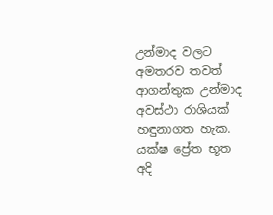උන්මාද වලට අමතරව තවත් ආගන්තුක උන්මාද අවස්ථා ‍රාශියක් හඳුනාගත හැක. යක්ෂ ප්‍රේත භූත අදි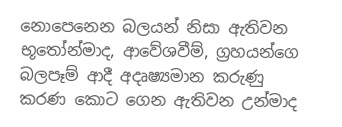නොපෙනෙන බලයන් නිසා ඇතිවන භූතෝන්මාද, ආවේශවීම්, ග්‍රහයන්ගෙ බලපෑම් ආදී අදෘෂ්‍යමාන කරුණු කරණ කොට ගෙන ඇතිවන උන්මාද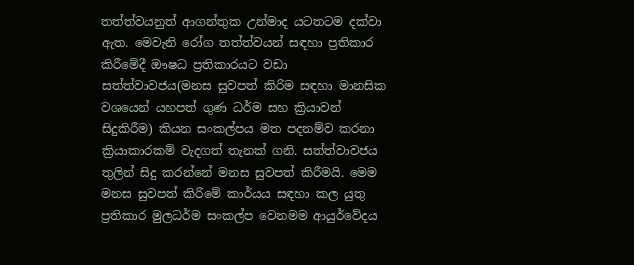තත්ත්වයනුත් ආගන්තුක උන්මාද යටතටම දක්වා ඇත. මෙවැනි රෝග තත්ත්වයන් සඳහා ප්‍රතිකාර කිරීමේදී ඖෂධ ප්‍රතිකාරයට වඩා සත්ත්වාවජය(මනස සුවපත් කිරිම සඳහා මානසික වශයෙන් යහපත් ගුණ ධර්ම සහ ක්‍රියාවන් සිදුකිරීම) කියන සංකල්පය මත පදනම්ව කරනා ක්‍රියාකාරකම් වැදගත් තැනක් ගනි. සත්ත්වාවජය තුලින් සිදු කරන්නේ මනස සුවපත් කිරීමයි. මෙම මනස සුවපත් කිරිමේ කාර්යය සඳහා කල යුතු ප්‍රතිකාර මුලධර්ම සංකල්ප වෙනමම ආයුර්වේදය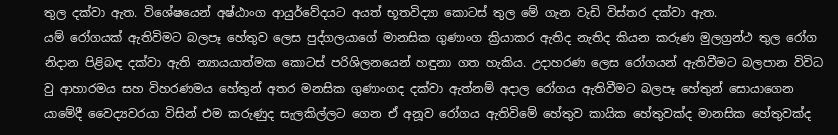තුල දක්වා ඇත. විශේෂයෙන් අෂ්ඨාංග ආයුර්වේදයට අයත් භූතවිද්‍යා කොටස් තුල මේ ගැන වැඩි විස්තර දක්වා ඇත.
යම් රෝගයක් ඇතිවිමට බලපෑ හේතුව ලෙස පුද්ගලයාගේ මානසික ගුණාංග ක්‍රියාකර ඇතිද නැතිද කියන කරුණ මුලග්‍රන්ථ තුල රෝග නිදාන පිළිබඳ දක්වා ඇති න්‍යායයාත්මක කොටස් පරිශිලනයෙන් හඳුනා ගත හැකිය. උදාහරණ ලෙස රෝගයන් ඇතිවීමට බලපාන විවිධ වු ආහාරමය සහ විහරණමය හේතුන් අතර මනසික ගුණාංගද දක්වා ඇත්නම් අදාල රෝගය ඇතිවීමට බලපෑ හේතුන් සොයාගෙන යාමේදී වෛද්‍යවරයා විසින් එම කරුණුද සැලකිල්ලට ගෙන ඒ අනූව රෝගය ඇතිවිමේ හේතුව කායික හේතුවක්ද මානසික හේතුවක්ද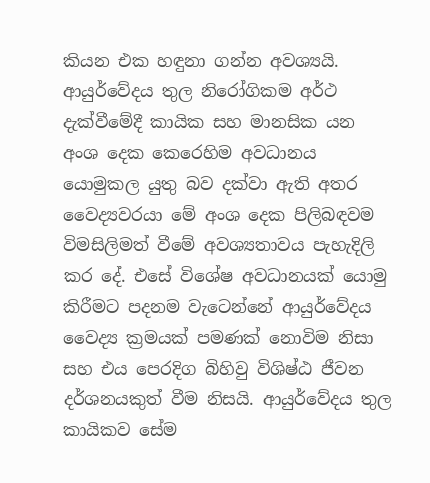කියන එක හඳුනා ගන්න අවශ්‍යයි. ආයුර්වේදය තුල නිරෝගිකම අර්ථ දැක්වීමේදී කායික සහ මානසික යන අංශ දෙක කෙරෙහිම අවධානය යොමුකල යුතු බව දක්වා ඇති අතර වෛද්‍යවරයා මේ අංශ දෙක පිලිබඳවම විමසිලිමත් වීමේ අවශ්‍යතාවය පැහැදිලි කර දේ. එසේ විශේෂ අවධානයක් යොමු කිරීමට පදනම වැටෙන්නේ ආයුර්වේදය වෛද්‍ය ක්‍රමයක් පමණක් නොවිම නිසා සහ එය පෙරදිග බිහිවු විශිෂ්ඨ ජීවන දර්ශනයකුත් වීම නිසයි. ආයුර්වේදය තුල කායිකව සේම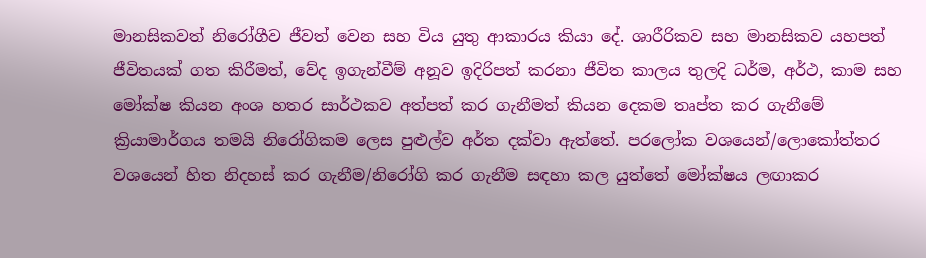මානසිකවත් නිරෝගීව ජීවත් වෙන සහ විය යුතු ආකාරය කියා දේ. ශාරීරිකව සහ මානසිකව යහපත් ජීවිතයක් ගත කිරීමත්, වේද ඉගැන්වීම් අනූව ඉදිරිපත් කරනා ජීවිත කාලය තුලදි ධර්ම, අර්ථ, කාම සහ මෝක්ෂ කියන අංශ හතර සාර්ථකව අත්පත් කර ගැනීමත් කියන දෙකම තෘප්ත කර ගැනීමේ ක්‍රියාමාර්ගය තමයි නිරෝගිකම ලෙස පුළුල්ව අර්ත දක්වා ඇත්තේ. පරලෝක වශයෙන්/ලොකෝත්තර වශයෙන් හිත නිදහස් කර ගැනීම/නිරෝගි කර ගැනීම සඳහා කල යුත්තේ මෝක්ෂය ලඟාකර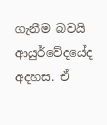ගැනීම බවයි ආයුර්වේදයේද අදහස. ඒ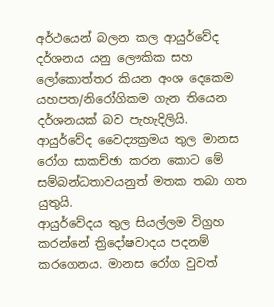අර්ථයෙන් බලන කල ආයුර්වේද දර්ශනය යනු ලෞකික සහ ලෝකොත්තර කියන අංශ දෙකෙම යහපත/නිරෝගිකම ගැන තියෙන දර්ශනයක් බව පැහැදිලියි. ආයුර්වේද වෛද්‍යක්‍රමය තුල මානස රෝග සාකච්ඡා කරන කොට මේ සම්බන්ධතාවයනුත් මතක තබා ගත යුතුයි.
ආයුර්වේදය තුල සියල්ලම විග්‍රහ කරන්නේ ත්‍රිදෝෂවාදය පදනම් කරගෙනය. මානස රෝග වුවත්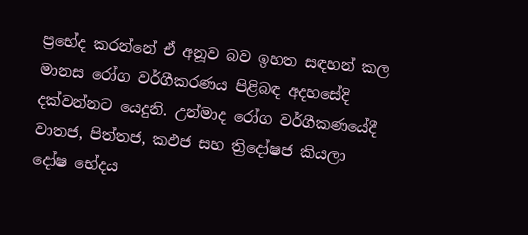ප්‍රභේද කරන්නේ ඒ අනූව බව ඉහත සඳහන් කල මානස රෝග වර්ගීකරණය පිළිබඳ අදහසේදි දක්වන්නට යෙදුනි. උන්මාද රෝග වර්ගීකණයේදී වාතජ, පිත්තජ, කඵජ සහ ත්‍රිදෝෂජ කියලා දෝෂ භේදය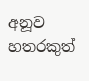අනූව හතරකුත්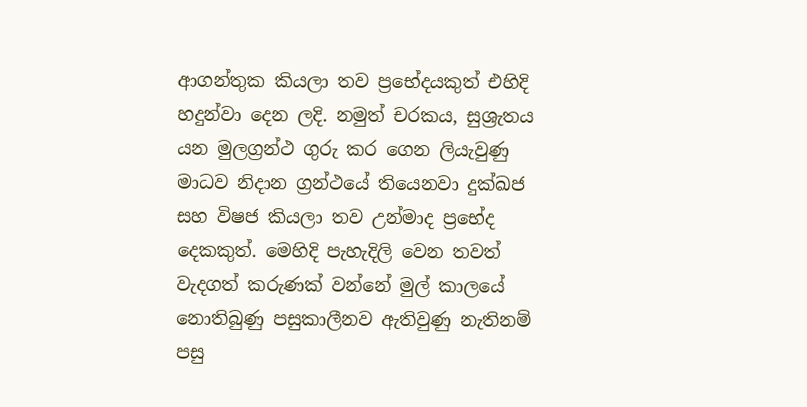ආගන්තුක කියලා තව ප්‍රභේදයකුත් එහිදි හදුන්වා දෙන ලදි. නමුත් චරකය, සුශ්‍රැතය යන මුලග්‍රන්ථ ගුරු කර ගෙන ලියැවුණු මාධව නිදාන ග්‍රන්ථයේ තියෙනවා දුක්ඛජ සහ ‍විෂජ කියලා තව උන්මාද ප්‍රභේද දෙකකුත්. මෙහිදි පැහැදිලි වෙන තවත් වැදගත් කරුණක් වන්නේ මුල් කාලයේ නොතිබුණු පසුකාලීනව ඇතිවුණු නැතිනම් පසු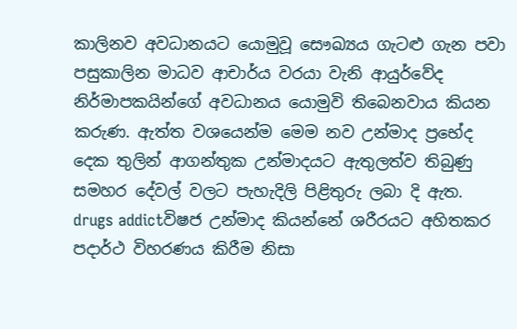කාලිනව අවධානයට යොමුවූ සෞඛ්‍යය ගැටළු ගැන පවා පසුකාලින මාධව ආචාර්ය වරයා වැනි ආයුර්වේද නිර්මාපකයින්ගේ අවධානය යොමුවි ‍තිබෙනවාය කියන කරුණ. ඇත්ත වශයෙන්ම මෙම නව ‍උන්මාද ප්‍රභේද දෙක තුලින් ආගන්තුක උන්මාදයට ඇතුලත්ව තිබුණු සමහර දේවල් වලට පැහැදිලි පිළිතුරු ලබා දි ඇත.
drugs addictවිෂජ උන්මාද කියන්නේ ශරීරයට අහිතකර පදාර්ථ විහරණය කිරීම නිසා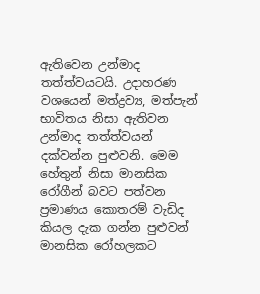ඇතිවෙන උන්මාද තත්ත්වයටයි. උදාහරණ වශයෙන් මත්ද්‍රව්‍ය, මත්පැන් භාවිතය නිසා ඇතිවන උන්මාද තත්ත්වයන් දක්වන්න පුළුවනි. මෙම හේතුන් නිසා මානසික රෝගීන් බවට පත්වන ප්‍රමාණය කොතරම් වැඩිද කියල දැක ගන්න පුළුවන් මානසික රෝහලකට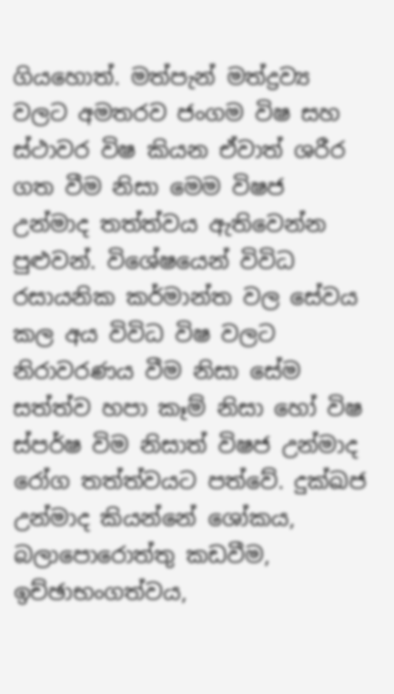ගියහොත්. මත්පැන් මත්ද්‍රව්‍ය වලට අමතරව ජංගම විෂ සහ ස්ථාවර විෂ කියන ඒවාත් ශරීර ගත වීම නිසා මෙම විෂජ උන්මාද තත්ත්වය ඇතිවෙන්න පුළුවන්. විශේෂයෙන් විවිධ රසායනික කර්මාන්ත වල සේවය කල අය විවිධ විෂ වලට නිරාවරණය වීම නිසා සේම සත්ත්ව හපා කෑම් නිසා හෝ විෂ ස්පර්ෂ විම නිසාත් විෂජ උන්මාද රෝග තත්ත්වයට පත්වේ. දුක්ඛජ උන්මාද කියන්නේ ශෝකය, බලාපොරොත්තු කඩවීම, ඉච්ඡාභංගත්වය,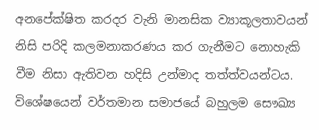අනපේක්ෂිත කරදර වැනි මානසික ව්‍යාකූලතාවයන් නිසි පරිදි කලමනාකරණය කර ගැනීමට නොහැකි වීම නිසා ඇතිවන හදිසි උන්මාද තත්ත්වයන්ටය. විශේෂයෙන් වර්තමාන සමාජයේ බහුලම සෞඛ්‍ය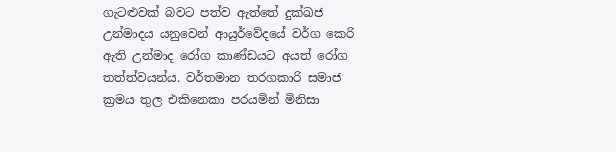ගැටළුවක් බවට පත්ව ඇත්තේ දුක්ඛජ උන්මාදය යනුවෙන් ආයුර්වේදයේ වර්ග කෙරි ඇති උන්මාද රෝග කාණ්ඩයට අයත් රෝග තත්ත්වයන්ය. වර්තමාන තරගකාරි සමාජ ක්‍රමය තුල එකිනෙකා පරයමින් මිනිසා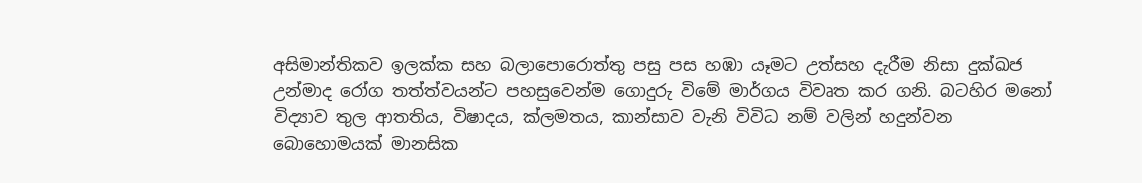අසිමාන්තිකව ඉලක්ක සහ බලාපොරොත්තු පසු පස හඹා යෑමට උත්සහ දැරීම නිසා දුක්ඛජ උන්මාද රෝග තත්ත්වයන්ට පහසුවෙන්ම ගොදුරු විමේ මාර්ගය විවෘත කර ගනි. බටහිර මනෝ විද්‍යාව තුල ආතතිය, විෂාදය, ක්ලමතය, කාන්සාව වැනි විවිධ නම් වලින් හදුන්වන බොහොමයක් මානසික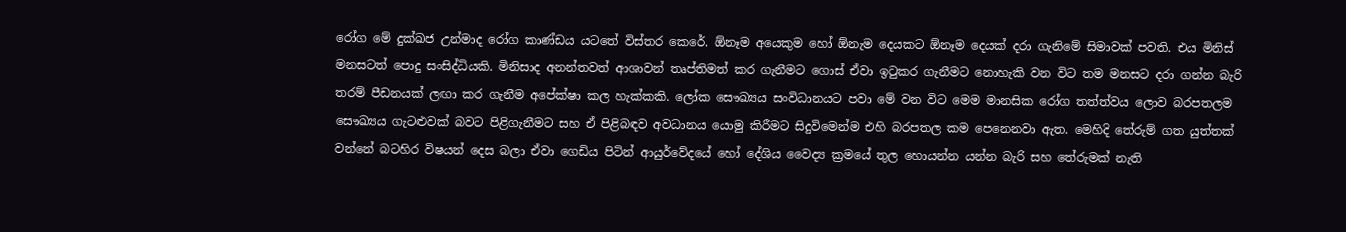රෝග මේ දුක්ඛජ උන්මාද රෝග කාණ්ඩය යටතේ විස්තර කෙරේ. ඕනෑම අයෙකුම හෝ ඕනැම දෙයකට ඕනෑම දෙයක් දරා ගැනිමේ සිමාවක් පවති. එය මිනිස් මනසටත් පොදු සංසිද්ධියකි. මිනිසාද අනන්තවත් ආශාවන් තෘප්තිමත් කර ගැනීමට ගොස් ඒවා ඉටුකර ගැනීමට නොහැකි වන විට තම මනසට දරා ගන්න බැරි තරම් පීඩනයක් ලඟා කර ගැනීම අපේක්ෂා කල හැක්කකි. ලෝක සෞඛ්‍යය සංවිධානයට පවා මේ වන විට මෙම මානසික රෝග තත්ත්වය ලොව බරපතලම සෞඛ්‍යය ගැටළුවක් බවට පිළිගැනීමට සහ ඒ පිළිබඳව අවධානය යොමු කිරීමට සිදුවිමෙන්ම එහි බරපතල කම පෙනෙනවා ඇත. මෙහිදි තේරුම් ගත යුත්තක් වන්නේ බටහිර විෂයන් දෙස බලා ඒවා ගෙඩිය පිටින් ආයුර්වේදයේ හෝ දේශිය වෛද්‍ය ක්‍රමයේ තුල හොයන්න යන්න බැරි සහ තේරුමක් නැති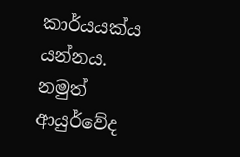කාර්යයක්ය යන්නය. නමුත් ආයුර්වේද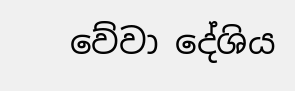වේවා දේශිය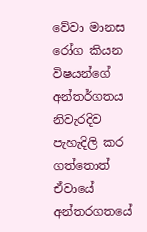වේවා මානස රෝග කියන විෂයන්ගේ අන්තර්ගතය නිවැරදිව පැහැදිලි කර ගත්තොත් ඒවායේ අන්තරගතයේ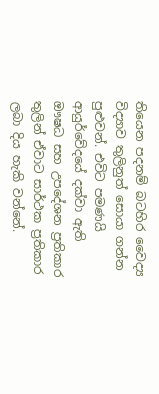තියෙන පදනම් බටහිර වෛද්‍ය විද්‍යාව තුලිනුත් සොයා ගන්න පුළුවන්. එවිට පමණයි ආයුර්වේදයේ දක්වා ඇති ඖෂධ සහ උපදේශන ප්‍රතිකාර තුලින් ඒවාට සාර්ථක ප්‍රතිකාර ලබා දිය හැකි වන්නේ.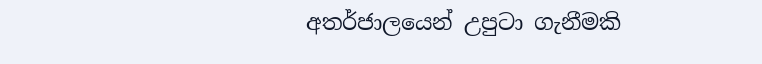අතර්ජාලයෙන් උපුටා ගැනීමකි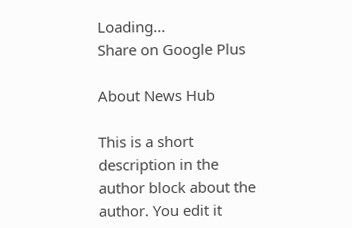Loading...
Share on Google Plus

About News Hub

This is a short description in the author block about the author. You edit it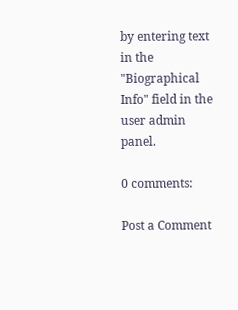by entering text in the "Biographical Info" field in the user admin panel.

0 comments:

Post a Comment